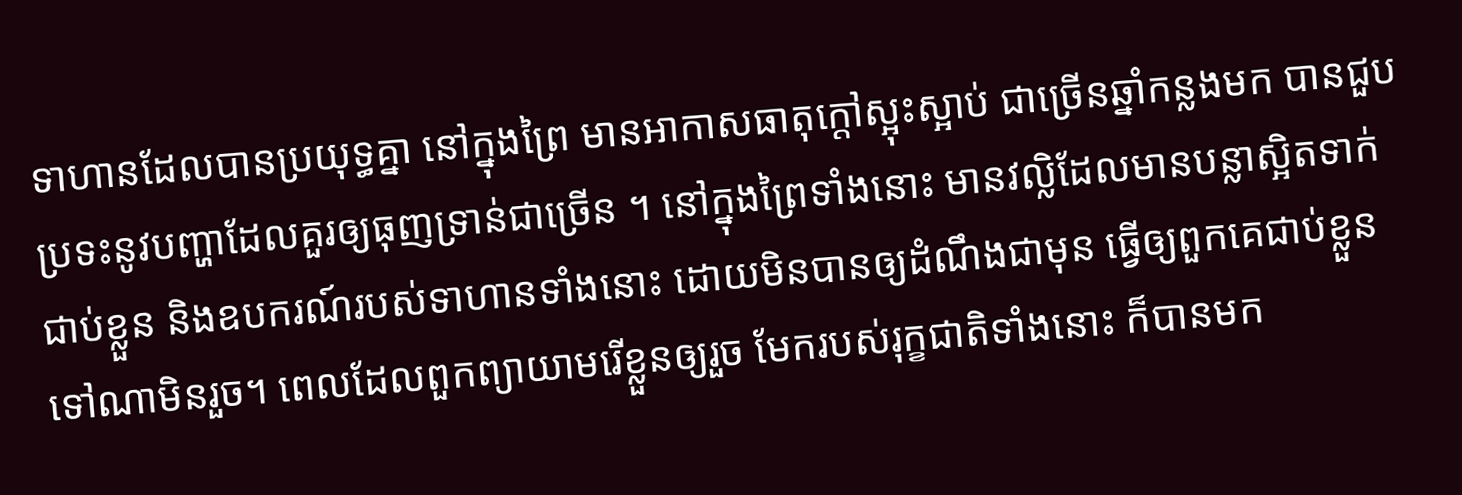ទាហានដែលបានប្រយុទ្ធគ្នា នៅក្នុងព្រៃ មានអាកាសធាតុក្តៅស្អុះស្អាប់ ជាច្រើនឆ្នាំកន្លងមក បានជួបប្រទះនូវបញ្ហាដែលគួរឲ្យធុញទ្រាន់ជាច្រើន ។ នៅក្នុងព្រៃទាំងនោះ មានវល្លិដែលមានបន្លាស្អិតទាក់ជាប់ខ្លួន និងឧបករណ៍របស់ទាហានទាំងនោះ ដោយមិនបានឲ្យដំណឹងជាមុន ធ្វើឲ្យពួកគេជាប់ខ្លួនទៅណាមិនរួច។ ពេលដែលពួកព្យាយាមរើខ្លួនឲ្យរួច មែករបស់រុក្ខជាតិទាំងនោះ ក៏បានមក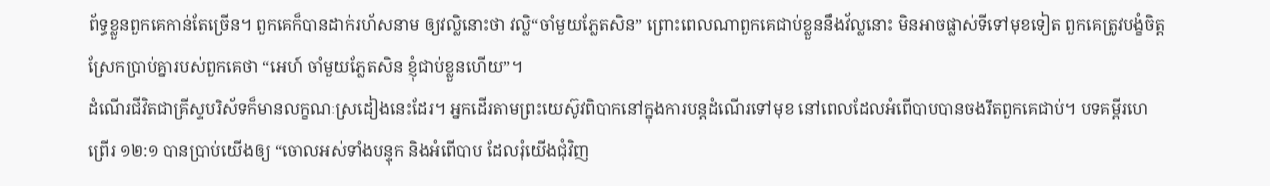ព័ទ្ធខ្លួនពួកគេកាន់តែច្រើន។ ពួកគេក៏បានដាក់រហ័សនាម ឲ្យវល្លិនោះថា វល្លិ“ចាំមួយភ្លែតសិន” ព្រោះពេលណាពួកគេជាប់ខ្លួននឹងវ័ល្លនោះ មិនអាចផ្លាស់ទីទៅមុខទៀត ពួកគេត្រូវបង្ខំចិត្តស្រែកប្រាប់គ្នារបស់ពួកគេថា “អេហ៍ ចាំមួយភ្លែតសិន ខ្ញុំជាប់ខ្លួនហើយ”។
ដំណើរជីវិតជាគ្រីស្ទបរិស័ទក៏មានលក្ខណៈស្រដៀងនេះដែរ។ អ្នកដើរតាមព្រះយេស៊ូវពិបាកនៅក្នុងការបន្តដំណើរទៅមុខ នៅពេលដែលអំពើបាបបានចងរឹតពួកគេជាប់។ បទគម្ពីរហេព្រើរ ១២:១ បានប្រាប់យើងឲ្យ “ចោលអស់ទាំងបន្ទុក និងអំពើបាប ដែលរុំយើងជុំវិញ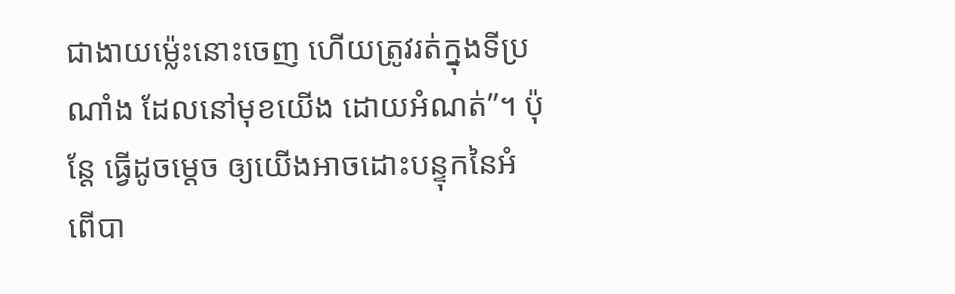ជាងាយម៉្លេះនោះចេញ ហើយត្រូវរត់ក្នុងទីប្រណាំង ដែលនៅមុខយើង ដោយអំណត់”។ ប៉ុន្តែ ធ្វើដូចម្តេច ឲ្យយើងអាចដោះបន្ទុកនៃអំពើបា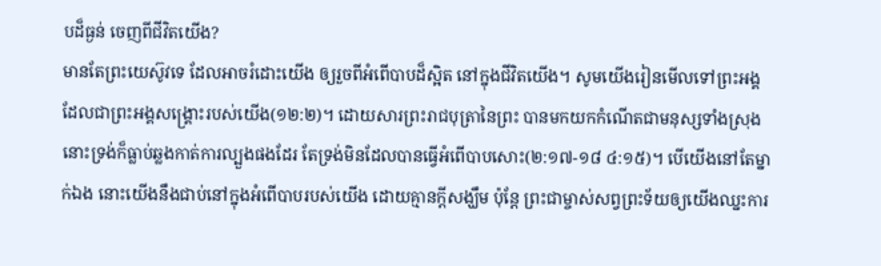បដ៏ធ្ងន់ ចេញពីជីវិតយើង?
មានតែព្រះយេស៊ូវទេ ដែលអាចរំដោះយើង ឲ្យរួចពីអំពើបាបដ៏ស្អិត នៅក្នុងជីវិតយើង។ សូមយើងរៀនមើលទៅព្រះអង្គ ដែលជាព្រះអង្គសង្រ្គោះរបស់យើង(១២:២)។ ដោយសារព្រះរាជបុត្រានៃព្រះ បានមកយកកំណើតជាមនុស្សទាំងស្រុង នោះទ្រង់ក៏ធ្លាប់ឆ្លងកាត់ការល្បួងផងដែរ តែទ្រង់មិនដែលបានធ្វើអំពើបាបសោះ(២:១៧-១៨ ៤:១៥)។ បើយើងនៅតែម្នាក់ឯង នោះយើងនឹងជាប់នៅក្នុងអំពើបាបរបស់យើង ដោយគ្មានក្តីសង្ឃឹម ប៉ុន្តែ ព្រះជាម្ចាស់សព្វព្រះទ័យឲ្យយើងឈ្នះការ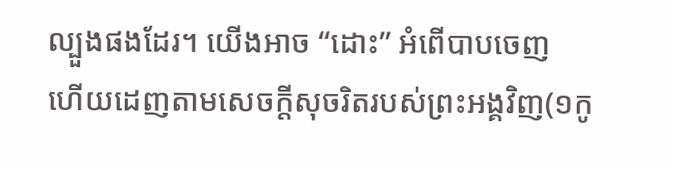ល្បួងផងដែរ។ យើងអាច “ដោះ” អំពើបាបចេញ ហើយដេញតាមសេចក្តីសុចរិតរបស់ព្រះអង្គវិញ(១កូ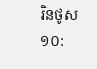រិនថូស ១០: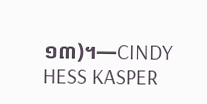១៣)។—CINDY HESS KASPER